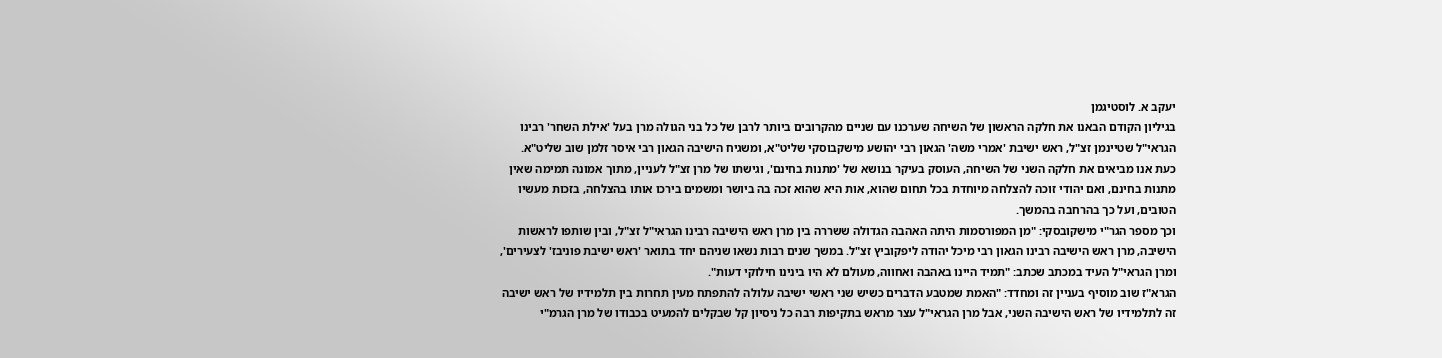יעקב א. לוסטיגמן
בגיליון הקודם הבאנו את חלקה הראשון של השיחה שערכנו עם שניים מהקרובים ביותר לרבן של כל בני הגולה מרן בעל 'אילת השחר' רבינו הגראי"ל שטיינמן זצ"ל, ראש ישיבת 'אמרי משה' הגאון רבי יהושע מישקבוסקי שליט"א, ומשגיח הישיבה הגאון רבי איסר זלמן שוב שליט"א.
כעת אנו מביאים את חלקה השני של השיחה, העוסק בעיקר בנושא של 'מתנות בחינם', וגישתו של מרן זצ"ל לעניין, מתוך אמונה תמימה שאין מתנות בחינם, ואם יהודי זוכה להצלחה מיוחדת בכל תחום שהוא, אות היא שהוא זכה בה ביושר ומשמים בירכו אותו בהצלחה, בזכות מעשיו הטובים, ועל כך בהרחבה בהמשך.
וכך מספר הגר"י מישקובסקי: "מן המפורסמות היתה האהבה הגדולה ששררה בין מרן ראש הישיבה רבינו הגראי"ל זצ"ל, ובין שותפו לראשות הישיבה, מרן ראש הישיבה רבינו הגאון רבי מיכל יהודה ליפקוביץ זצ"ל. במשך שנים רבות נשאו שניהם יחד בתואר 'ראש ישיבת פוניבז' לצעירים', ומרן הגראי"ל העיד במכתב שכתב: "תמיד היינו באהבה ואחווה, מעולם לא היו בינינו חילוקי דעות".
הגרא"ז שוב מוסיף בעניין זה ומחדד: "האמת שמטבע הדברים כשיש שני ראשי ישיבה עלולה להתפתח מעין תחרות בין תלמידיו של ראש ישיבה זה לתלמידיו של ראש הישיבה השני, אבל מרן הגראי"ל עצר מראש בתקיפות רבה כל ניסיון קל שבקלים להמעיט בכבודו של מרן הגרמ"י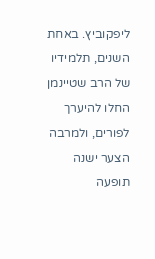ליפקוביץ. באחת השנים, תלמידיו של הרב שטיינמן החלו להיערך לפורים, ולמרבה הצער ישנה תופעה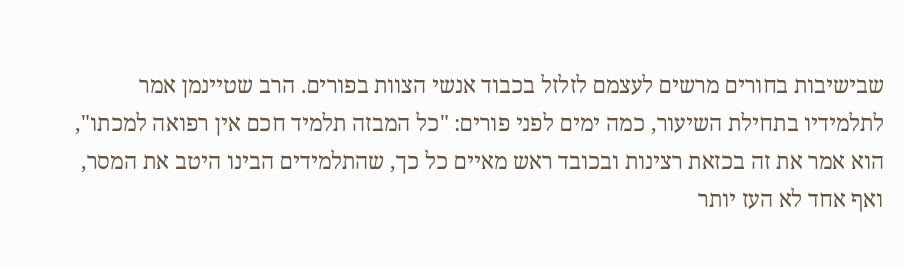שבישיבות בחורים מרשים לעצמם לזלזל בכבוד אנשי הצוות בפורים. הרב שטיינמן אמר לתלמידיו בתחילת השיעור, כמה ימים לפני פורים: "כל המבזה תלמיד חכם אין רפואה למכתו", הוא אמר את זה בכזאת רצינות ובכובד ראש מאיים כל כך, שהתלמידים הבינו היטב את המסר, ואף אחד לא העז יותר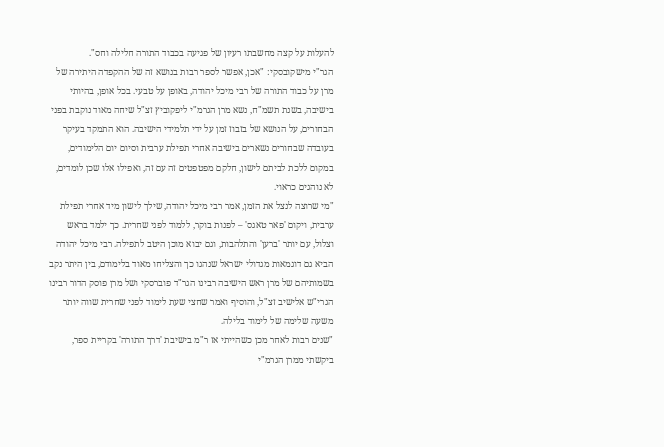להעלות על קצה מחשבתו רעיון של פגיעה בכבוד התורה חלילה וחס".
הגר"י מישקובסקי: "אכן, אפשר לספר רבות בנושא זה של ההקפדה היתירה של מרן על כבוד התורה של רבי מיכל יהודה, באופן על טבעי. בכל אופן, בהיותי בישיבה, בשנת תשמ"ח, נשא מרן הגרמ"י ליפקוביץ זצ"ל שיחה מאוד נוקבת בפני הבחורים, על הנושא של בזבוז זמן על ידי תלמידי הישיבה. הוא התמקד בעיקר בעובדה שבחורים נשארים בישיבה אחרי תפילת ערבית וסיום יום הלימודים, במקום ללכת לביתם לישון, חלקם מפטפטים זה עם זה, ואפילו אלו שכן לומדים, לא נוהגים כראוי.
"מי שרוצה לנצל את הזמן, אמר רבי מיכל יהודה, שילך לישון מיד אחרי תפילת ערבית, ויקום 'פאר טאגס' – לפנות בוקר, ללמוד לפני שחרית. כך ילמד בראש וצלול, עם יותר 'ברען' והתלהבות, וגם יבוא מוכן היטב לתפילה. רבי מיכל יהודה הביא גם דוגמאות מגדולי ישראל שנהגו כך והצליחו מאוד בלימודם, בין היתר נקב בשמותיהם של מרן ראש הישיבה רבינו הגר"ד פוברסקי ושל מרן פוסק הדור רבינו הגרי"ש אלישיב זצ"ל, והוסיף ואמר שחצי שעת לימוד לפני שחרית שווה יותר משעה שלימה של לימוד בלילה.
"שנים רבות לאחר מכן כשהייתי אז ר"מ בישיבת 'דרך התורה' בקריית ספר, ביקשתי ממרן הגרמ"י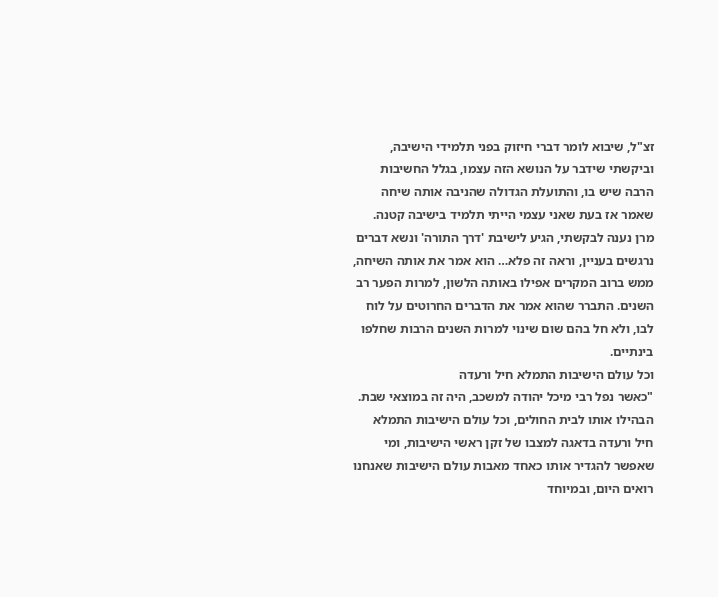זצ"ל, שיבוא לומר דברי חיזוק בפני תלמידי הישיבה, וביקשתי שידבר על הנושא הזה עצמו, בגלל החשיבות הרבה שיש בו, והתועלת הגדולה שהניבה אותה שיחה שאמר אז בעת שאני עצמי הייתי תלמיד בישיבה קטנה. מרן נענה לבקשתי, הגיע לישיבת 'דרך התורה' ונשא דברים נרגשים בעניין, וראה זה פלא… הוא אמר את אותה השיחה, ממש ברוב המקרים אפילו באותה הלשון, למרות הפער רב השנים. התברר שהוא אמר את הדברים החרוטים על לוח לבו, ולא חל בהם שום שינוי למרות השנים הרבות שחלפו בינתיים.
וכל עולם הישיבות התמלא חיל ורעדה
"כאשר נפל רבי מיכל יהודה למשכב, היה זה במוצאי שבת. הבהילו אותו לבית החולים, וכל עולם הישיבות התמלא חיל ורעדה בדאגה למצבו של זקן ראשי הישיבות, ומי שאפשר להגדיר אותו כאחד מאבות עולם הישיבות שאנחנו רואים היום, ובמיוחד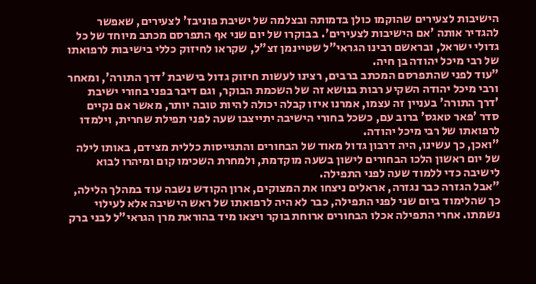הישיבות לצעירים שהוקמו כולן בדמותה ובצלמה של ישיבת פוניבז' לצעירים, שאפשר להגדיר אותה 'אם הישיבות לצעירים'. בבוקרו של יום שני אף התפרסם מכתב מיוחד של כל גדולי ישראל, ובראשם רבינו הגראי"ל שטיינמן זצ"ל, שקראו לחיזוק כללי בישיבות לרפואתו של רבי מיכל יהודה בן חיה.
"עוד לפני שהתפרסם המכתב ברבים, רצינו לעשות חיזוק גדול בישיבת 'דרך התורה', ומאחר ורבי מיכל יהודה השקיע רבות בנושא זה של השכמת הבוקר, וגם דיבר בפני בחורי ישיבת 'דרך התורה' בעניין זה עצמו, אמרנו איזו קבלה יכולה להיות טובה יותר, מאשר אם נקיים סדר 'פאר טאגס' ברוב עם, כשכל בחורי הישיבה יתייצבו שעה לפני תפילת שחרית, וילמדו לרפואתו של רבי מיכל יהודה.
"ואכן, כך עשינו, היה דרבון גדול מאוד של הבחורים והתגייסות כללית מצידם, באותו לילה של יום ראשון הלכו הבחורים לישון בשעה מוקדמת, ולמחרת השכימו קום ומיהרו לבוא לישיבה כדי ללמוד שעה לפני התפילה.
"אבל הגזרה כבר נגזרה, אראלים ניצחו את המצוקים, ארון הקודש נשבה עוד במהלך הלילה, כך שהלימוד ביום שני לפני התפילה, כבר לא היה לרפואתו של ראש הישיבה אלא לעילוי נשמתו. אחרי התפילה אכלו הבחורים ארוחת בוקר ויצאו מיד בהוראת מרן הגראי"ל לבני ברק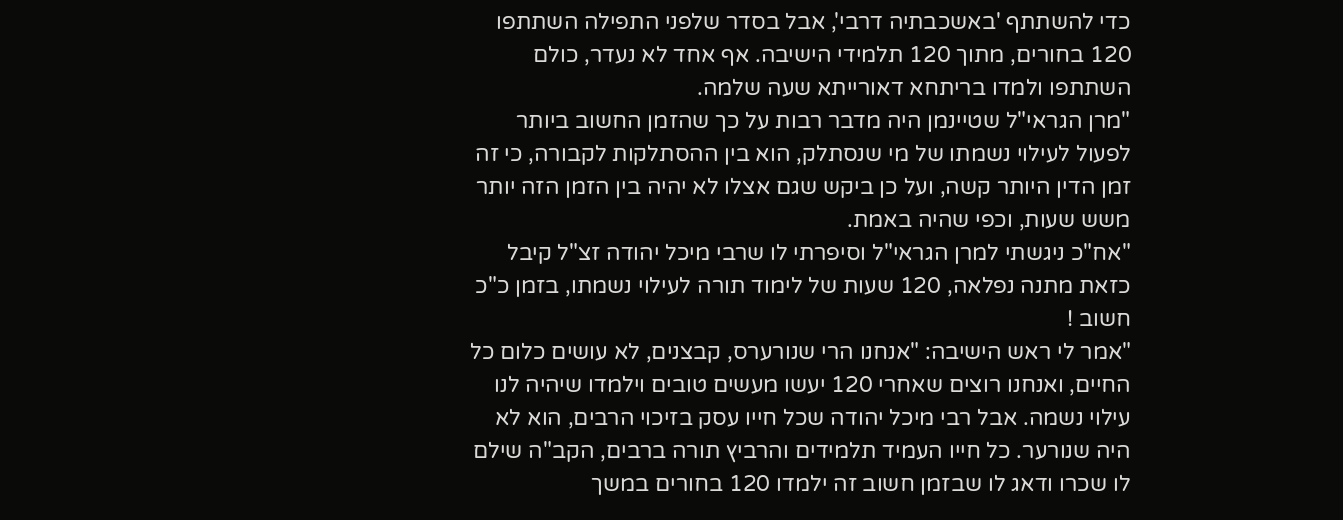כדי להשתתף 'באשכבתיה דרבי', אבל בסדר שלפני התפילה השתתפו 120 בחורים, מתוך 120 תלמידי הישיבה. אף אחד לא נעדר, כולם השתתפו ולמדו בריתחא דאורייתא שעה שלמה.
"מרן הגראי"ל שטיינמן היה מדבר רבות על כך שהזמן החשוב ביותר לפעול לעילוי נשמתו של מי שנסתלק, הוא בין ההסתלקות לקבורה, כי זה זמן הדין היותר קשה, ועל כן ביקש שגם אצלו לא יהיה בין הזמן הזה יותר משש שעות, וכפי שהיה באמת.
"אח"כ ניגשתי למרן הגראי"ל וסיפרתי לו שרבי מיכל יהודה זצ"ל קיבל כזאת מתנה נפלאה, 120 שעות של לימוד תורה לעילוי נשמתו, בזמן כ"כ חשוב !
"אמר לי ראש הישיבה: "אנחנו הרי שנורערס, קבצנים, לא עושים כלום כל החיים, ואנחנו רוצים שאחרי 120 יעשו מעשים טובים וילמדו שיהיה לנו עילוי נשמה. אבל רבי מיכל יהודה שכל חייו עסק בזיכוי הרבים, הוא לא היה שנורער. כל חייו העמיד תלמידים והרביץ תורה ברבים, הקב"ה שילם לו שכרו ודאג לו שבזמן חשוב זה ילמדו 120 בחורים במשך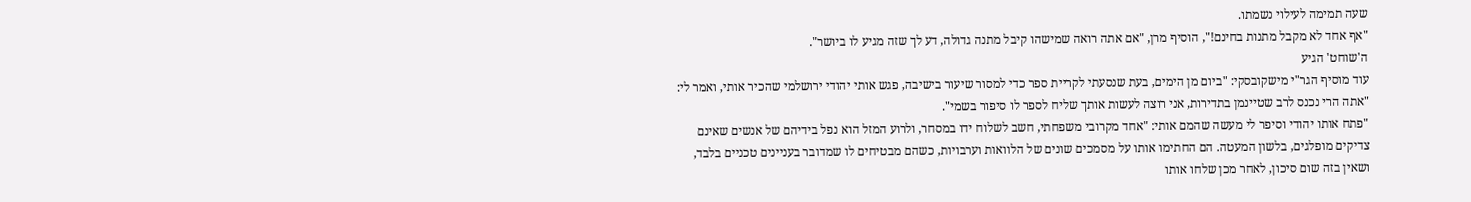שעה תמימה לעילוי נשמתו.
"אף אחד לא מקבל מתנות בחינם!", הוסיף מרן, "אם אתה רואה שמישהו קיבל מתנה גדולה, דע לך שזה מגיע לו ביושר".
ה'שוחט' הגיע
עוד מוסיף הגר"י מישקובסקי: "ביום מן הימים, בעת שנסעתי לקריית ספר כדי למסור שיעור בישיבה, פגש אותי יהודי ירושלמי שהכיר אותי, ואמר לי: "אתה הרי נכנס לרב שטיינמן בתדירות, אני רוצה לעשות אותך שליח לספר לו סיפור בשמי".
"פתח אותו יהודי וסיפר לי מעשה שהמם אותי: "אחד מקרובי משפחתי, חשב לשלוח ידו במסחר, ולרוע המזל הוא נפל בידיהם של אנשים שאינם צדיקים מופלגים, בלשון המעטה. הם החתימו אותו על מסמכים שונים של הלוואות וערבויות, כשהם מבטיחים לו שמדובר בעניינים טכניים בלבד, ושאין בזה שום סיכון, לאחר מכן שלחו אותו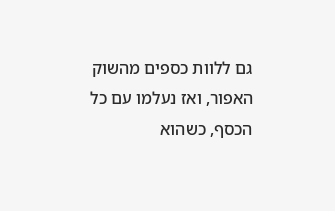גם ללוות כספים מהשוק האפור, ואז נעלמו עם כל הכסף, כשהוא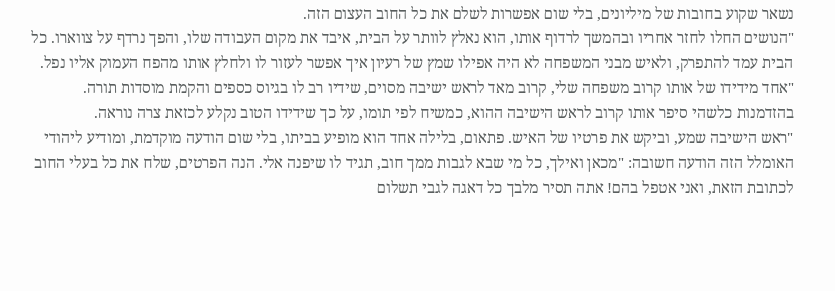נשאר שקוע בחובות של מיליונים, בלי שום אפשרות לשלם את כל החוב העצום הזה.
"הנושים החלו לחזר אחריו ובהמשך לרדוף אותו, הוא נאלץ לוותר על הבית, איבד את מקום העבודה שלו, והפך נרדף על צווארו. כל הבית עמד להתפרק, ולאיש מבני המשפחה לא היה אפילו שמץ של רעיון איך אפשר לעזור לו ולחלץ אותו מהפח העמוק אליו נפל.
"אחד מידידו של אותו קרוב משפחה שלי, קרוב מאד לראש ישיבה מסוים, שידיו רב לו בגיוס כספים והקמת מוסדות תורה. בהזדמנות כלשהי סיפר אותו קרוב לראש הישיבה ההוא, כמשיח לפי תומו, על כך שידידו הטוב נקלע לכזאת צרה נוראה.
"ראש הישיבה שמע, וביקש את פרטיו של האיש. פתאום, בלילה אחד הוא מופיע בביתו, בלי שום הודעה מוקדמת, ומודיע ליהודי האומלל הזה הודעה חשובה: "מכאן ואילך, כל מי שבא לגבות ממך חוב, תגיד לו שיפנה אלי. הנה הפרטים, שלח את כל בעלי החוב לכתובת הזאת, ואני אטפל בהם! אתה תסיר מלבך כל דאגה לגבי תשלום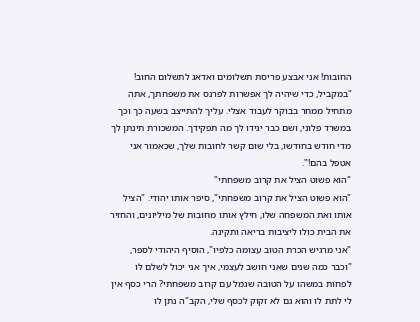החובות! אני אבצע פריסת תשלומים ואדאג לתשלום החוב!
"במקביל, כדי שיהיה לך אפשרות לפרנס את משפחתך, אתה מתחיל ממחר בבוקר לעבוד אצלי. עליך להתייצב בשעה כך וכך במשרד פלוני, ושם כבר יגידו לך מה תפקידך. המשכורת תינתן לך מדי חודש בחודשו, בלי שום קשר לחובות שלך, שכאמור אני אטפל בהם!".
"הוא פשוט הציל את קרוב משפחתי"
"הוא פשוט הציל את קרוב משפחתי", סיפר אותו יהודי. "הציל אותו ואת המשפחה שלו, חילץ אותו מחובות של מיליונים, והחזיר את הבית כולו ליציבות בריאה ותקינה.
"אני מרגיש הכרת הטוב עצומה כלפיו", הוסיף היהודי לספר, "וכבר כמה שנים שאני חושב לעצמי, איך אני יכול לשלם לו לפחות במשהו על הטובה שגמל עם קרוב משפחתי? הרי כסף אין לי לתת לו והוא גם לא זקוק לכסף שלי, הקב"ה נתן לו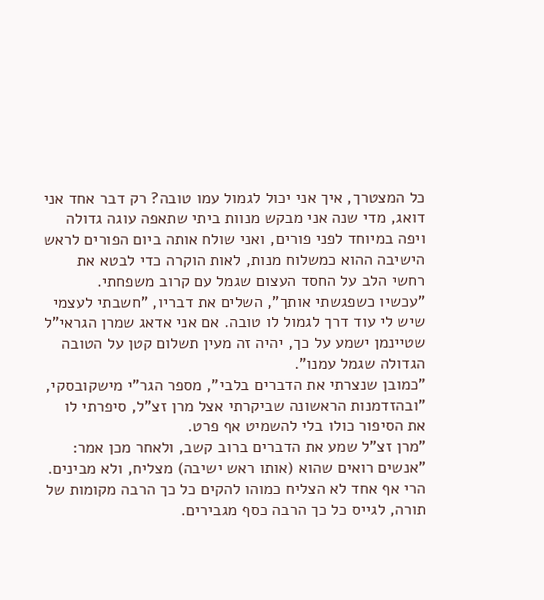כל המצטרך, איך אני יכול לגמול עמו טובה? רק דבר אחד אני דואג, מדי שנה אני מבקש מנוות ביתי שתאפה עוגה גדולה ויפה במיוחד לפני פורים, ואני שולח אותה ביום הפורים לראש הישיבה ההוא כמשלוח מנות, לאות הוקרה כדי לבטא את רחשי הלב על החסד העצום שגמל עם קרוב משפחתי.
"עכשיו כשפגשתי אותך", השלים את דבריו, "חשבתי לעצמי שיש לי עוד דרך לגמול לו טובה. אם אני אדאג שמרן הגראי"ל שטיינמן ישמע על כך, יהיה זה מעין תשלום קטן על הטובה הגדולה שגמל עמנו".
"כמובן שנצרתי את הדברים בלבי", מספר הגר"י מישקובסקי, "ובהזדמנות הראשונה שביקרתי אצל מרן זצ"ל, סיפרתי לו את הסיפור כולו בלי להשמיט אף פרט.
"מרן זצ"ל שמע את הדברים ברוב קשב, ולאחר מכן אמר: "אנשים רואים שהוא (אותו ראש ישיבה) מצליח, ולא מבינים. הרי אף אחד לא הצליח כמוהו להקים כל כך הרבה מקומות של תורה, לגייס כל כך הרבה כסף מגבירים.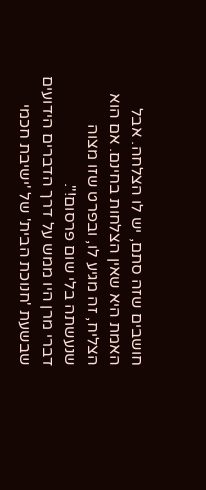חושבים שזה סתם, יש לו הצלחה. אבל האמת היא שאין הצלחות בחינם. אם הוא הצליח, זה מגיע לו, ובפרט שזו מצוה שנעשתה בלי שום פרסום!".
דברי מרן היו ממש על דרך הדברים הידועים שבשעת 'חנוכת הבית' של 'ישיבת חכמי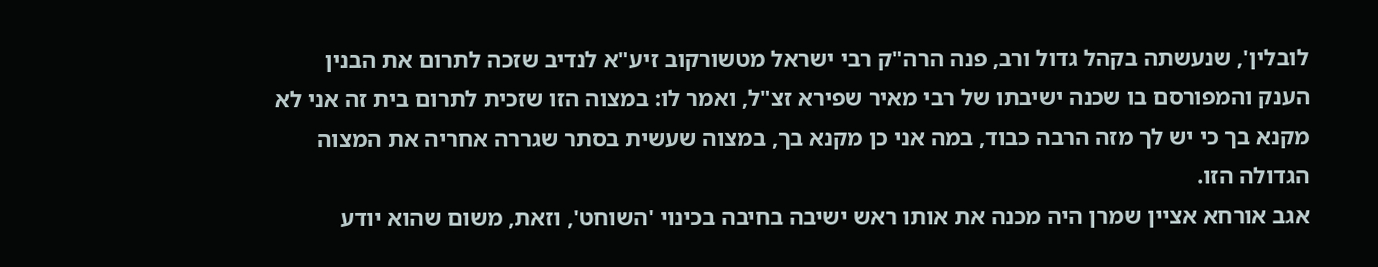לובלין', שנעשתה בקהל גדול ורב, פנה הרה"ק רבי ישראל מטשורקוב זיע"א לנדיב שזכה לתרום את הבנין הענק והמפורסם בו שכנה ישיבתו של רבי מאיר שפירא זצ"ל, ואמר לו: במצוה הזו שזכית לתרום בית זה אני לא מקנא בך כי יש לך מזה הרבה כבוד, במה אני כן מקנא בך, במצוה שעשית בסתר שגררה אחריה את המצוה הגדולה הזו.
אגב אורחא אציין שמרן היה מכנה את אותו ראש ישיבה בחיבה בכינוי 'השוחט', וזאת, משום שהוא יודע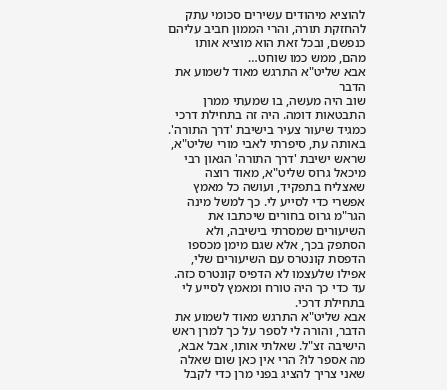להוציא מיהודים עשירים סכומי עתק להחזקת תורה, והרי הממון חביב עליהם כנפשם, ובכל זאת הוא מוציא אותו מהם, ממש כמו שוחט…
אבא שליט"א התרגש מאוד לשמוע את הדבר
שוב היה מעשה, בו שמעתי ממרן התבטאות דומה. היה זה בתחילת דרכי כמגיד שיעור צעיר בישיבת 'דרך התורה'.
באותה עת, סיפרתי לאבי מורי שליט"א, שראש ישיבת 'דרך התורה' הגאון רבי מיכאל גרוס שליט"א, מאוד רוצה שאצליח בתפקיד, ועושה כל מאמץ אפשרי כדי לסייע לי. כך למשל מינה הגר"מ גרוס בחורים שיכתבו את השיעורים שמסרתי בישיבה, ולא הסתפק בכך, אלא שגם מימן מכספו הדפסת קונטרס עם השיעורים שלי, אפילו שלעצמו לא הדפיס קונטרס כזה. עד כדי כך היה טורח ומאמץ לסייע לי בתחילת דרכי.
אבא שליט"א התרגש מאוד לשמוע את הדבר, והורה לי לספר על כך למרן ראש הישיבה זצ"ל. שאלתי אותו, אבל אבא, מה אספר לו? הרי אין כאן שום שאלה שאני צריך להציג בפני מרן כדי לקבל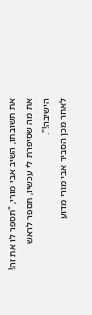את תשובתו, השיב אבי מורי, "תספר לו את זה! את מה שסיפרת לי עכשיו, תספר לראש הישיבה!".
לאחר מכן הסביר אבי מורי מדוע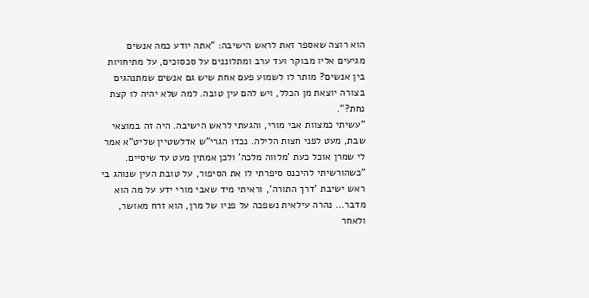הוא רוצה שאספר זאת לראש הישיבה: "אתה יודע כמה אנשים מגיעים אליו מבוקר ועד ערב ומתלוננים על סכסוכים, על מתיחויות בין אנשים? מותר לו לשמוע פעם אחת שיש גם אנשים שמתנהגים בצורה יוצאת מן הכלל, ויש להם עין טובה. למה שלא יהיה לו קצת נחת?".
"עשיתי כמצוות אבי מורי, והגעתי לראש הישיבה. היה זה במוצאי שבת, מעט לפני חצות הלילה. נכדו הגרי"ש אדלשטיין שליט"א אמר לי שמרן אוכל כעת 'מלווה מלכה' ולכן אמתין מעט עד שיסיים.
"כשהורשיתי להיכנס סיפרתי לו את הסיפור, על טובת העין שנוהג בי ראש ישיבת 'דרך התורה', וראיתי מיד שאבי מורי ידע על מה הוא מדבר… נהרה עילאית נשפכה על פניו של מרן, הוא זרח מאושר, ולאחר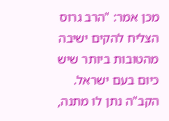מכן אמר: "הרב גרוס הצליח להקים ישיבה מהטובות ביותר שיש כיום בעם ישראל. הקב"ה נתן לו מתנה,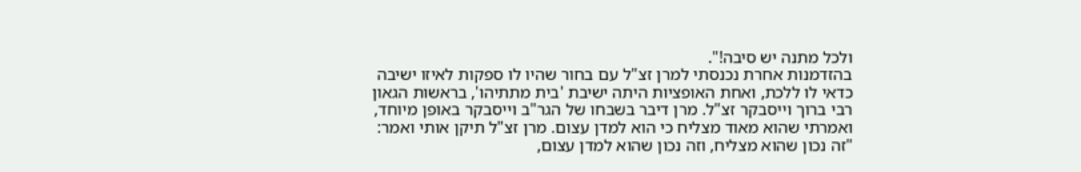ולכל מתנה יש סיבה!".
בהזדמנות אחרת נכנסתי למרן זצ"ל עם בחור שהיו לו ספקות לאיזו ישיבה כדאי לו ללכת, ואחת האופציות היתה ישיבת 'בית מתתיהו', בראשות הגאון רבי ברוך וייסבקר זצ"ל. מרן דיבר בשבחו של הגר"ב וייסבקר באופן מיוחד, ואמרתי שהוא מאוד מצליח כי הוא למדן עצום. מרן זצ"ל תיקן אותי ואמר: "זה נכון שהוא מצליח, וזה נכון שהוא למדן עצום,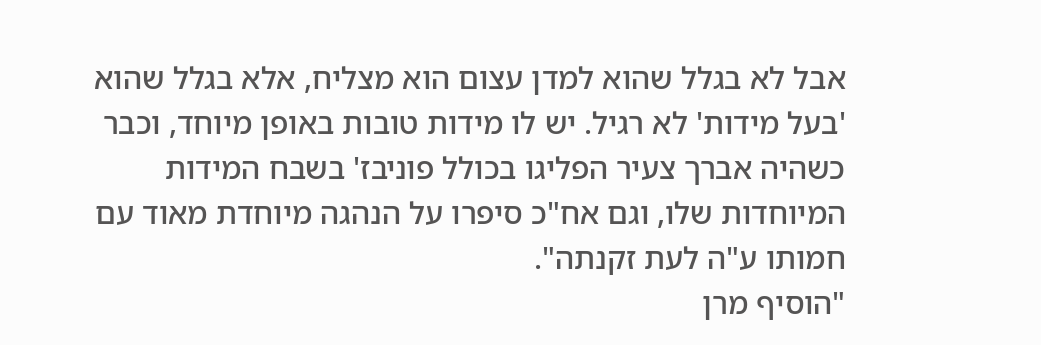אבל לא בגלל שהוא למדן עצום הוא מצליח, אלא בגלל שהוא 'בעל מידות' לא רגיל. יש לו מידות טובות באופן מיוחד, וכבר כשהיה אברך צעיר הפליגו בכולל פוניבז' בשבח המידות המיוחדות שלו, וגם אח"כ סיפרו על הנהגה מיוחדת מאוד עם חמותו ע"ה לעת זקנתה".
"הוסיף מרן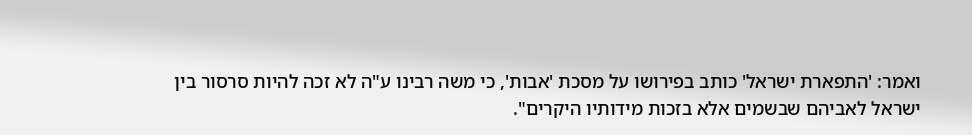ואמר: 'התפארת ישראל' כותב בפירושו על מסכת 'אבות', כי משה רבינו ע"ה לא זכה להיות סרסור בין ישראל לאביהם שבשמים אלא בזכות מידותיו היקרים".